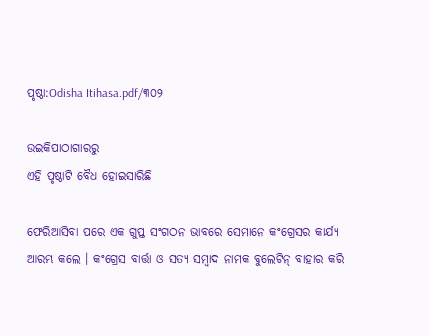ପୃଷ୍ଠା:Odisha Itihasa.pdf/୩୦୨

ଉଇକିପାଠାଗାର‌ରୁ
ଏହି ପୃଷ୍ଠାଟି ବୈଧ ହୋଇସାରିଛି

ଫେରିଆସିବା ପରେ ଏକ ଗୁପ୍ତ ସଂଗଠନ ଭାବରେ ସେମାନେ କଂଗ୍ରେସର କାର୍ଯ୍ୟ ଆରମ୍ଭ କଲେ । କଂଗ୍ରେସ ବାର୍ତ୍ତା ଓ ସତ୍ୟ ସମ୍ବାଦ ନାମକ ବୁଲେଟିନ୍ ବାହାର କରି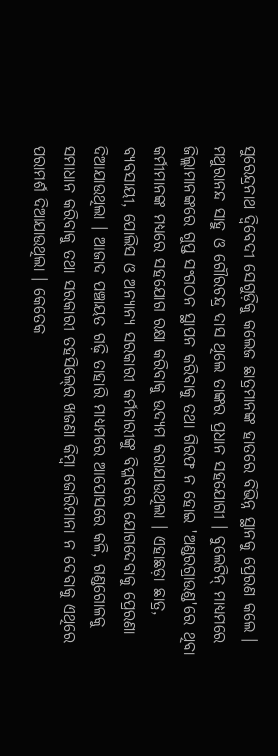ସୁରେନ୍ଦ୍ରନାଥ ଦ୍ୱିବେଦୀ ସେଗୁଡ଼ିକୁ କଲେଜ ଛାତ୍ରମାନଙ୍କ ହାତରେ ବିଭିନ୍ନ ସ୍ଥାନକୁ ପ୍ରେରଣ କଲେ । ମଥୁରାନନ୍ଦ ସାହୁ ଓ ଗୌରଚନ୍ଦ୍ର ଦାସ ଥିଲେ ତାଙ୍କର ପ୍ରଧାନ ସହଯୋଗୀ । ବୁଲେଟିନ୍‍ ମାଧ୍ୟମରେ ଜିଲ୍ଲାମାନଙ୍କରେ ଗୁପ୍ତ ସଂଗଠନ ସ୍ଥାପନ କରିବାକୁ ତଥା ଗିରଫ ନ ହୋଇ 'ଅଣ୍ଡରଗ୍ରାଉଣ୍ଡ'ରେ ଥିବା କର୍ମୀମାନଙ୍କ ମଧ୍ୟରେ ସହଯୋଗ ରକ୍ଷା କରିବାକୁ ଉଦ୍ୟମ କରାଯାଉଥିଲା । ଏହାଛଡ଼ା ଛାତ୍ର, ବ୍ୟବସାୟୀ, ପୋଲିସ ଓ ଅନ୍ୟାନ୍ୟ ସରକାରୀ କର୍ମଚାରୀଙ୍କୁ ବିପ୍ଳବରେ ଯୋଗଦେବାକୁ ପ୍ରେରଣା ଦିଆଯାଉଥିଲା । ଆଜାଦ ପଞ୍ଚାୟତ ଗଢ଼ି ତାହାରି ମାଧ୍ୟମରେ ଆପୋସରେ କଳି, ଗଣ୍ଡଗୋଳକୁ ସମାଧାନ କରିବାକୁ ତଥା ସରକାରୀ ତହସିଲ୍‍ରେ ଖଜଣା କିମ୍ବା ଜୋରିମାନା ନ ଦେବାକୁ ଏଥିରେ ପରାମର୍ଶ ଦିଆଯାଉଥିଲା । କେତେକ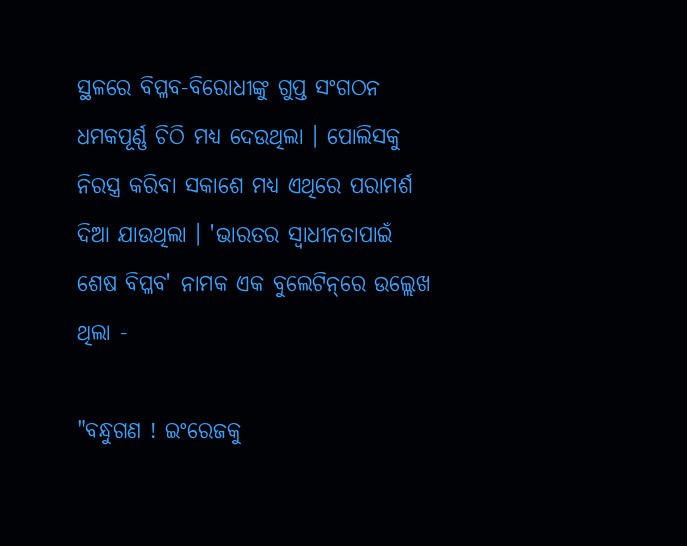ସ୍ଥଳରେ ବିପ୍ଳବ-ବିରୋଧୀଙ୍କୁ ଗୁପ୍ତ ସଂଗଠନ ଧମକପୂର୍ଣ୍ଣ ଚିଠି ମଧ୍ୟ ଦେଉଥିଲା । ପୋଲିସକୁ ନିରସ୍ତ୍ର କରିବା ସକାଶେ ମଧ୍ୟ ଏଥିରେ ପରାମର୍ଶ ଦିଆ ଯାଉଥିଲା । 'ଭାରତର ସ୍ୱାଧୀନତାପାଇଁ ଶେଷ ବିପ୍ଳବ' ନାମକ ଏକ ବୁଲେଟିନ୍‌ରେ ଉଲ୍ଲେଖ ଥିଲା -

"ବନ୍ଧୁଗଣ ! ଇଂରେଜକୁ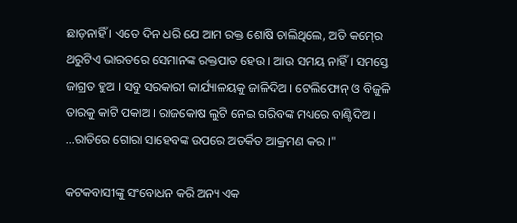ଛାଡ଼ନାହିଁ । ଏତେ ଦିନ ଧରି ଯେ ଆମ ରକ୍ତ ଶୋଷି ଚାଲିଥିଲେ, ଅତି କମ୍‍ରେ ଥରୁଟିଏ ଭାରତରେ ସେମାନଙ୍କ ରକ୍ତପାତ ହେଉ । ଆଉ ସମୟ ନାହିଁ । ସମସ୍ତେ ଜାଗ୍ରତ ହୁଅ । ସବୁ ସରକାରୀ କାର୍ଯ୍ୟାଳୟକୁ ଜାଳିଦିଅ । ଟେଲିଫୋନ୍‍ ଓ ବିଜୁଳି ତାରକୁ କାଟି ପକାଅ । ରାଜକୋଷ ଲୁଟି ନେଇ ଗରିବଙ୍କ ମଧ୍ୟରେ ବାଣ୍ଟିଦିଅ । ...ରାତିରେ ଗୋରା ସାହେବଙ୍କ ଉପରେ ଅତର୍କିତ ଆକ୍ରମଣ କର ।"

କଟକବାସୀଙ୍କୁ ସଂବୋଧନ କରି ଅନ୍ୟ ଏକ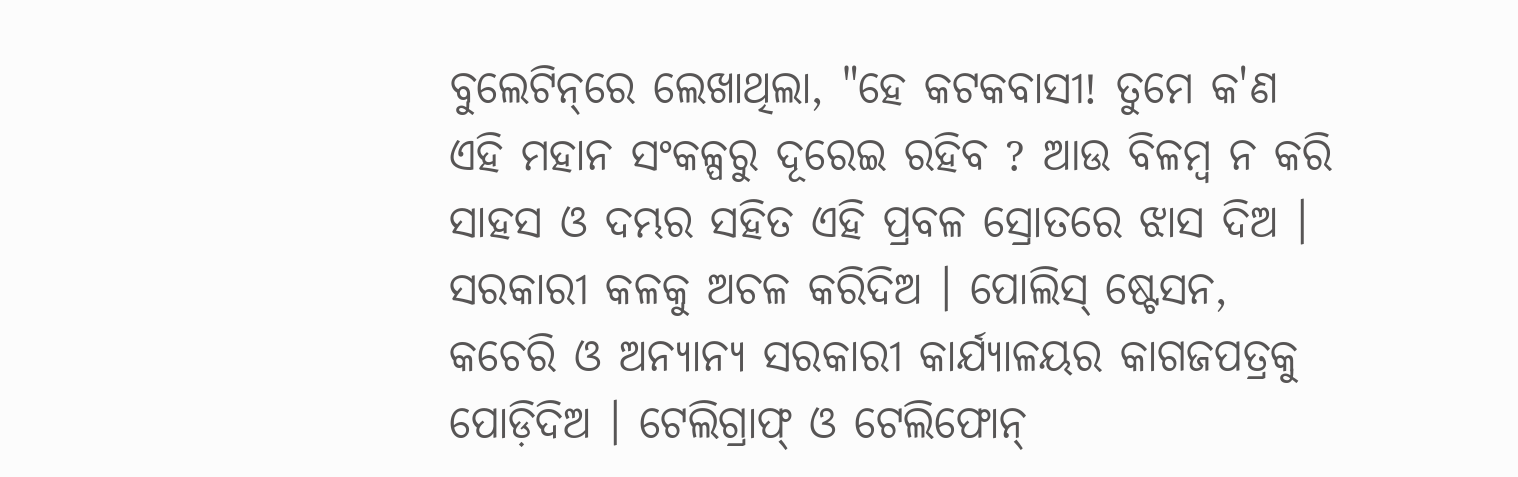ବୁଲେଟିନ୍‌ରେ ଲେଖାଥିଲା, "ହେ କଟକବାସୀ! ତୁମେ କ'ଣ ଏହି ମହାନ ସଂକଳ୍ପରୁ ଦୂରେଇ ରହିବ ? ଆଉ ବିଳମ୍ବ ନ କରି ସାହସ ଓ ଦମ୍ଭର ସହିତ ଏହି ପ୍ରବଳ ସ୍ରୋତରେ ଝାସ ଦିଅ । ସରକାରୀ କଳକୁ ଅଚଳ କରିଦିଅ । ପୋଲିସ୍‍ ଷ୍ଟେସନ, କଚେରି ଓ ଅନ୍ୟାନ୍ୟ ସରକାରୀ କାର୍ଯ୍ୟାଳୟର କାଗଜପତ୍ରକୁ ପୋଡ଼ିଦିଅ । ଟେଲିଗ୍ରାଫ୍‍ ଓ ଟେଲିଫୋନ୍‍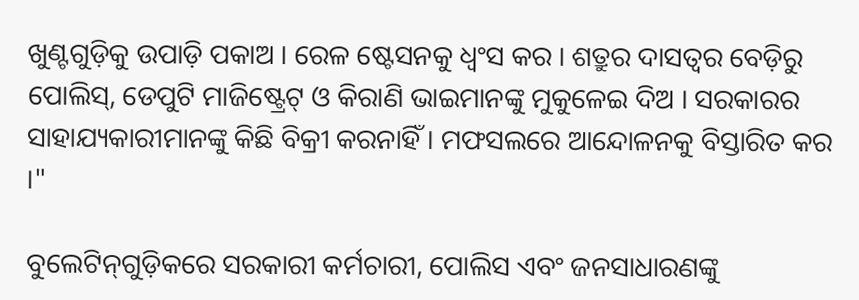ଖୁଣ୍ଟଗୁଡ଼ିକୁ ଉପାଡ଼ି ପକାଅ । ରେଳ ଷ୍ଟେସନକୁ ଧ୍ୱଂସ କର । ଶତ୍ରୁର ଦାସତ୍ୱର ବେଡ଼ିରୁ ପୋଲିସ୍‍, ଡେପୁଟି ମାଜିଷ୍ଟ୍ରେଟ୍‍ ଓ କିରାଣି ଭାଇମାନଙ୍କୁ ମୁକୁଳେଇ ଦିଅ । ସରକାରର ସାହାଯ୍ୟକାରୀମାନଙ୍କୁ କିଛି ବିକ୍ରୀ କରନାହିଁ । ମଫସଲରେ ଆନ୍ଦୋଳନକୁ ବିସ୍ତାରିତ କର ।"

ବୁଲେଟିନ୍‌ଗୁଡ଼ିକରେ ସରକାରୀ କର୍ମଚାରୀ, ପୋଲିସ ଏବଂ ଜନସାଧାରଣଙ୍କୁ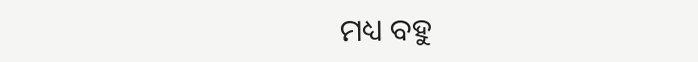ମଧ୍ୟ ବହୁ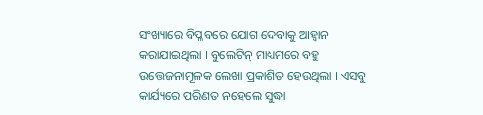ସଂଖ୍ୟାରେ ବିପ୍ଳବରେ ଯୋଗ ଦେବାକୁ ଆହ୍ୱାନ କରାଯାଇଥିଲା । ବୁଲେଟିନ୍ ମାଧ୍ୟମରେ ବହୁ ଉତ୍ତେଜନାମୂଳକ ଲେଖା ପ୍ରକାଶିତ ହେଉଥିଲା । ଏସବୁ କାର୍ଯ୍ୟରେ ପରିଣତ ନହେଲେ ସୁଦ୍ଧା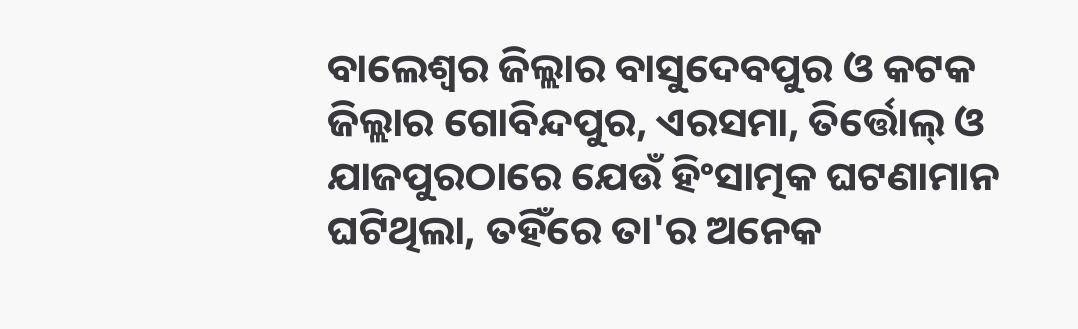ବାଲେଶ୍ୱର ଜିଲ୍ଲାର ବାସୁଦେବପୁର ଓ କଟକ ଜିଲ୍ଲାର ଗୋବିନ୍ଦପୁର, ଏରସମା, ତିର୍ତ୍ତୋଲ୍‍ ଓ ଯାଜପୁରଠାରେ ଯେଉଁ ହିଂସାତ୍ମକ ଘଟଣାମାନ ଘଟିଥିଲା, ତହିଁରେ ତା'ର ଅନେକ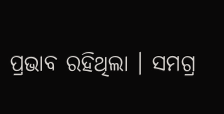ପ୍ରଭାବ ରହିଥିଲା । ସମଗ୍ର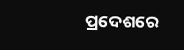ପ୍ରଦେଶରେ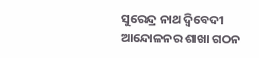ସୁରେନ୍ଦ୍ର ନାଥ ଦ୍ୱିବେଦୀ ଆନ୍ଦୋଳନର ଶାଖା ଗଠନ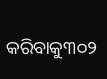କରିବାକୁ୩୦୨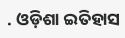. ଓଡ଼ିଶା ଇତିହାସ